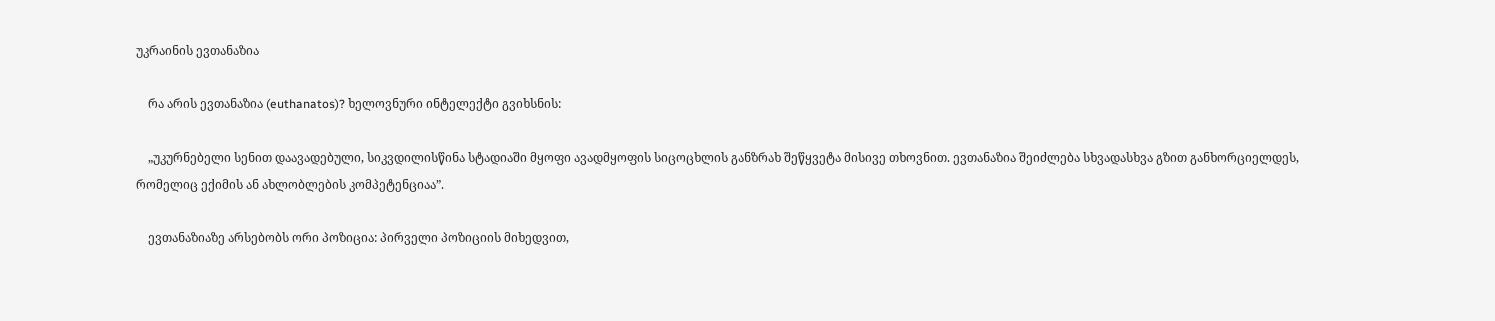უკრაინის ევთანაზია

    რა არის ევთანაზია (euthanatos)? ხელოვნური ინტელექტი გვიხსნის:

    „უკურნებელი სენით დაავადებული, სიკვდილისწინა სტადიაში მყოფი ავადმყოფის სიცოცხლის განზრახ შეწყვეტა მისივე თხოვნით. ევთანაზია შეიძლება სხვადასხვა გზით განხორციელდეს, რომელიც ექიმის ან ახლობლების კომპეტენციაა”.

    ევთანაზიაზე არსებობს ორი პოზიცია: პირველი პოზიციის მიხედვით,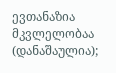ევთანაზია მკვლელობაა (დანაშაულია);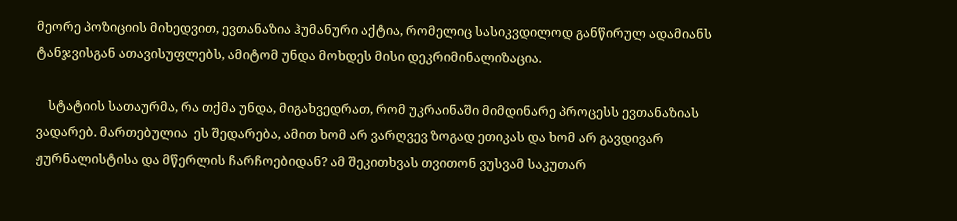მეორე პოზიციის მიხედვით, ევთანაზია ჰუმანური აქტია, რომელიც სასიკვდილოდ განწირულ ადამიანს ტანჯვისგან ათავისუფლებს, ამიტომ უნდა მოხდეს მისი დეკრიმინალიზაცია.

    სტატიის სათაურმა, რა თქმა უნდა, მიგახვედრათ, რომ უკრაინაში მიმდინარე პროცესს ევთანაზიას ვადარებ. მართებულია  ეს შედარება, ამით ხომ არ ვარღვევ ზოგად ეთიკას და ხომ არ გავდივარ ჟურნალისტისა და მწერლის ჩარჩოებიდან? ამ შეკითხვას თვითონ ვუსვამ საკუთარ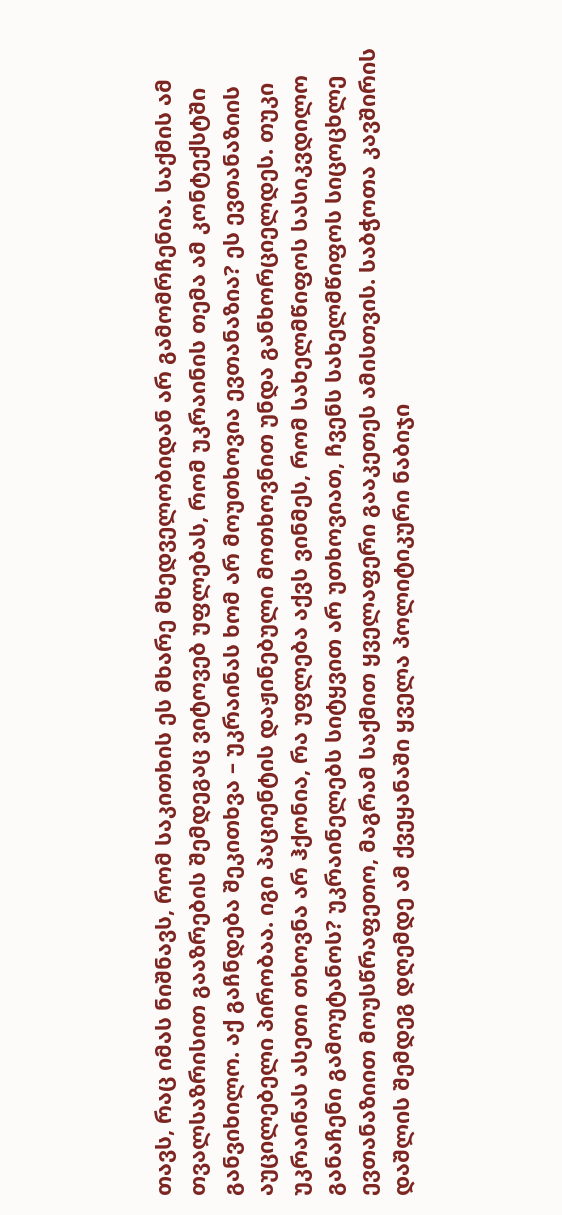თავს, რაც იმას ნიშნავს, რომ საკითხის ეს მხარე მხედველობიდან არ გამომრჩენია. საქმის ამ თვალსაზრისით გააზრების შემდეგაც ვიტოვებ უფლებას, რომ უკრაინის თემა ამ კონტექსტში განვიხილო. აქ გაჩნდება შეკითხვა – უკრაინას ხომ არ მოუთხოვია ევთანაზია? ეს ევთანაზიის აუცილებელი პირობაა. იგი პაციენტის დაჟინებული მოთხოვნით უნდა განხორციელდეს. თუკი უკრაინას ასეთი თხოვნა არ ჰქონია, რა უფლება აქვს ვინმეს, რომ სახელმწიფოს სასიკვდილო განაჩენი გამოუტანოს? უკრაინელებს სიტყვით არ უთხოვიათ, ჩვენს სახელმწიფოს სიცოცხლე ევთანაზიით მოუსწრაფეთო, მაგრამ საქმით ყველაფერი გააკეთეს ამისთვის. საბჭოთა კავშირის დაშლის შემდეგ დღემდე ამ ქვეყანაში ყველა პოლიტიკური ნაბიჯი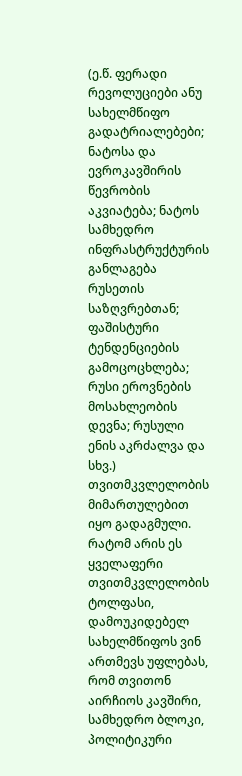(ე.წ. ფერადი რევოლუციები ანუ სახელმწიფო გადატრიალებები; ნატოსა და ევროკავშირის წევრობის აკვიატება; ნატოს სამხედრო ინფრასტრუქტურის განლაგება რუსეთის საზღვრებთან; ფაშისტური ტენდენციების გამოცოცხლება; რუსი ეროვნების მოსახლეობის დევნა; რუსული ენის აკრძალვა და სხვ.) თვითმკვლელობის მიმართულებით იყო გადაგმული. რატომ არის ეს ყველაფერი თვითმკვლელობის ტოლფასი, დამოუკიდებელ სახელმწიფოს ვინ ართმევს უფლებას, რომ თვითონ აირჩიოს კავშირი, სამხედრო ბლოკი, პოლიტიკური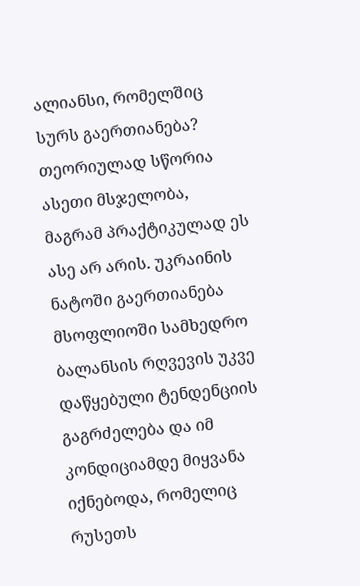ალიანსი, რომელშიც სურს გაერთიანება? თეორიულად სწორია ასეთი მსჯელობა, მაგრამ პრაქტიკულად ეს ასე არ არის. უკრაინის ნატოში გაერთიანება მსოფლიოში სამხედრო ბალანსის რღვევის უკვე დაწყებული ტენდენციის გაგრძელება და იმ კონდიციამდე მიყვანა იქნებოდა, რომელიც რუსეთს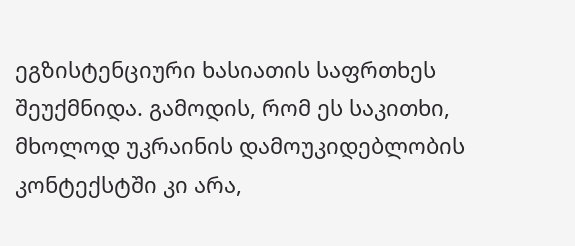ეგზისტენციური ხასიათის საფრთხეს შეუქმნიდა. გამოდის, რომ ეს საკითხი, მხოლოდ უკრაინის დამოუკიდებლობის კონტექსტში კი არა,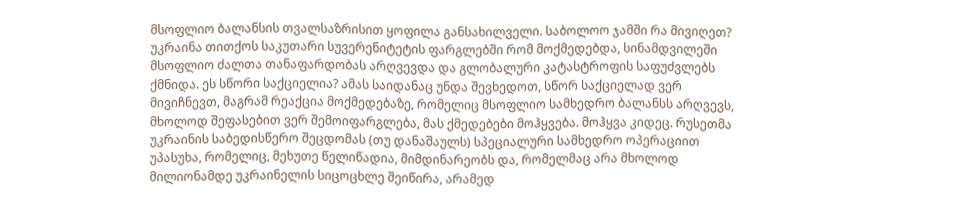მსოფლიო ბალანსის თვალსაზრისით ყოფილა განსახილველი. საბოლოო ჯამში რა მივიღეთ? უკრაინა თითქოს საკუთარი სუვერენიტეტის ფარგლებში რომ მოქმედებდა, სინამდვილეში მსოფლიო ძალთა თანაფარდობას არღვევდა და გლობალური კატასტროფის საფუძვლებს ქმნიდა. ეს სწორი საქციელია? ამას საიდანაც უნდა შევხედოთ, სწორ საქციელად ვერ მივიჩნევთ, მაგრამ რეაქცია მოქმედებაზე, რომელიც მსოფლიო სამხედრო ბალანსს არღვევს, მხოლოდ შეფასებით ვერ შემოიფარგლება, მას ქმედებები მოჰყვება. მოჰყვა კიდეც. რუსეთმა უკრაინის საბედისწერო შეცდომას (თუ დანაშაულს) სპეციალური სამხედრო ოპერაციით უპასუხა, რომელიც, მეხუთე წელიწადია, მიმდინარეობს და, რომელმაც არა მხოლოდ მილიონამდე უკრაინელის სიცოცხლე შეიწირა, არამედ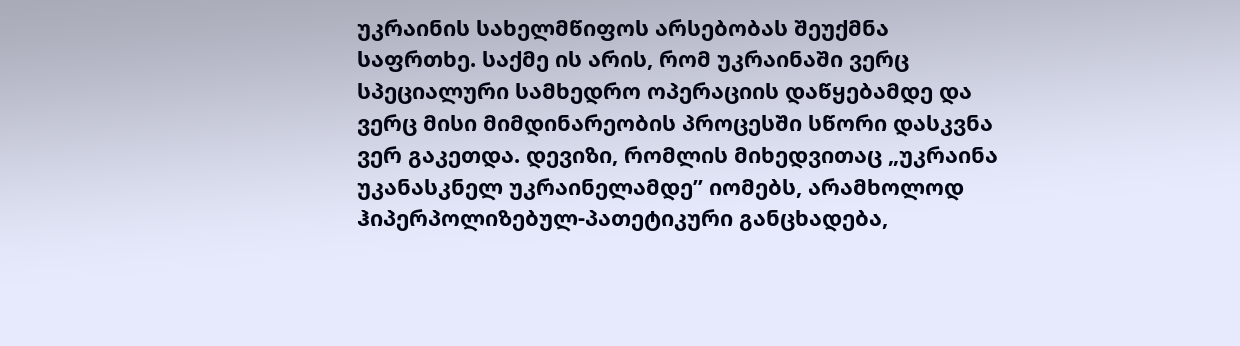უკრაინის სახელმწიფოს არსებობას შეუქმნა საფრთხე. საქმე ის არის, რომ უკრაინაში ვერც სპეციალური სამხედრო ოპერაციის დაწყებამდე და ვერც მისი მიმდინარეობის პროცესში სწორი დასკვნა ვერ გაკეთდა. დევიზი, რომლის მიხედვითაც „უკრაინა უკანასკნელ უკრაინელამდე” იომებს, არამხოლოდ ჰიპერპოლიზებულ-პათეტიკური განცხადება,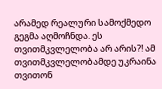არამედ რეალური სამოქმედო გეგმა აღმოჩნდა. ეს თვითმკვლელობა არ არის?! ამ თვითმკვლელობამდე უკრაინა თვითონ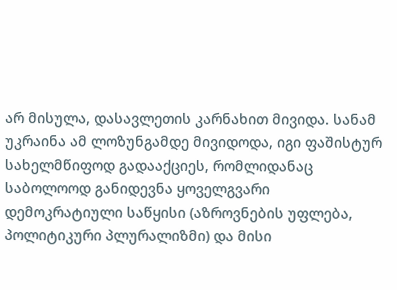არ მისულა, დასავლეთის კარნახით მივიდა. სანამ უკრაინა ამ ლოზუნგამდე მივიდოდა, იგი ფაშისტურ სახელმწიფოდ გადააქციეს, რომლიდანაც საბოლოოდ განიდევნა ყოველგვარი დემოკრატიული საწყისი (აზროვნების უფლება, პოლიტიკური პლურალიზმი) და მისი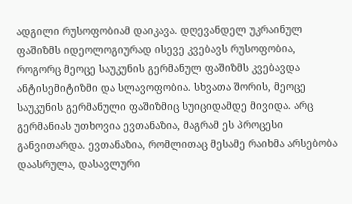ადგილი რუსოფობიამ დაიკავა. დღევანდელ უკრაინულ ფაშიზმს იდეოლოგიურად ისევე კვებავს რუსოფობია, როგორც მეოცე საუკუნის გერმანულ ფაშიზმს კვებავდა ანტისემიტიზმი და სლავოფობია. სხვათა შორის, მეოცე საუკუნის გერმანული ფაშიზმიც სუიციდამდე მივიდა. არც გერმანიას უთხოვია ევთანაზია, მაგრამ ეს პროცესი განვითარდა. ევთანაზია, რომლითაც მესამე რაიხმა არსებობა დაასრულა, დასავლური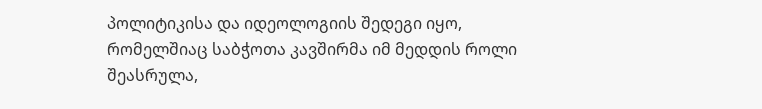პოლიტიკისა და იდეოლოგიის შედეგი იყო, რომელშიაც საბჭოთა კავშირმა იმ მედდის როლი შეასრულა,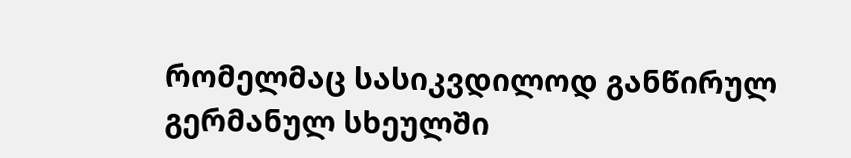რომელმაც სასიკვდილოდ განწირულ გერმანულ სხეულში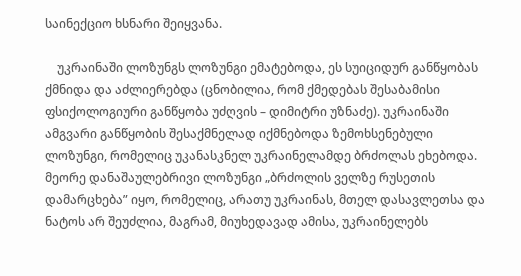საინექციო ხსნარი შეიყვანა.

    უკრაინაში ლოზუნგს ლოზუნგი ემატებოდა, ეს სუიციდურ განწყობას ქმნიდა და აძლიერებდა (ცნობილია, რომ ქმედებას შესაბამისი ფსიქოლოგიური განწყობა უძღვის – დიმიტრი უზნაძე). უკრაინაში ამგვარი განწყობის შესაქმნელად იქმნებოდა ზემოხსენებული ლოზუნგი, რომელიც უკანასკნელ უკრაინელამდე ბრძოლას ეხებოდა. მეორე დანაშაულებრივი ლოზუნგი „ბრძოლის ველზე რუსეთის დამარცხება” იყო, რომელიც, არათუ უკრაინას, მთელ დასავლეთსა და ნატოს არ შეუძლია, მაგრამ, მიუხედავად ამისა, უკრაინელებს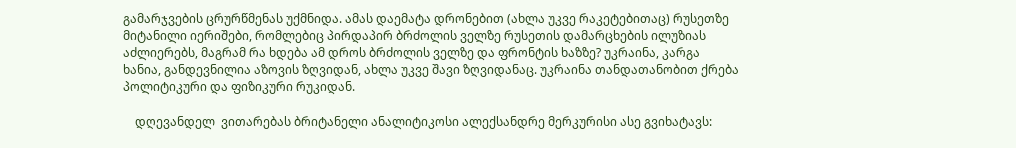გამარჯვების ცრურწმენას უქმნიდა. ამას დაემატა დრონებით (ახლა უკვე რაკეტებითაც) რუსეთზე მიტანილი იერიშები, რომლებიც პირდაპირ ბრძოლის ველზე რუსეთის დამარცხების ილუზიას აძლიერებს, მაგრამ რა ხდება ამ დროს ბრძოლის ველზე და ფრონტის ხაზზე? უკრაინა, კარგა ხანია, განდევნილია აზოვის ზღვიდან, ახლა უკვე შავი ზღვიდანაც. უკრაინა თანდათანობით ქრება პოლიტიკური და ფიზიკური რუკიდან.

    დღევანდელ  ვითარებას ბრიტანელი ანალიტიკოსი ალექსანდრე მერკურისი ასე გვიხატავს: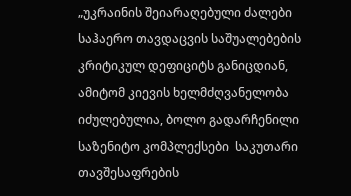„უკრაინის შეიარაღებული ძალები საჰაერო თავდაცვის საშუალებების კრიტიკულ დეფიციტს განიცდიან, ამიტომ კიევის ხელმძღვანელობა იძულებულია, ბოლო გადარჩენილი საზენიტო კომპლექსები  საკუთარი თავშესაფრების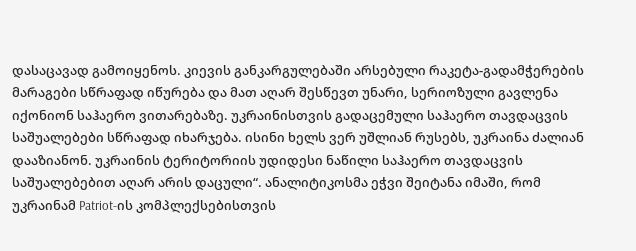დასაცავად გამოიყენოს. კიევის განკარგულებაში არსებული რაკეტა-გადამჭერების მარაგები სწრაფად იწურება და მათ აღარ შესწევთ უნარი, სერიოზული გავლენა იქონიონ საჰაერო ვითარებაზე. უკრაინისთვის გადაცემული საჰაერო თავდაცვის საშუალებები სწრაფად იხარჯება. ისინი ხელს ვერ უშლიან რუსებს, უკრაინა ძალიან დააზიანონ. უკრაინის ტერიტორიის უდიდესი ნაწილი საჰაერო თავდაცვის საშუალებებით აღარ არის დაცული“. ანალიტიკოსმა ეჭვი შეიტანა იმაში, რომ უკრაინამ Patriot-ის კომპლექსებისთვის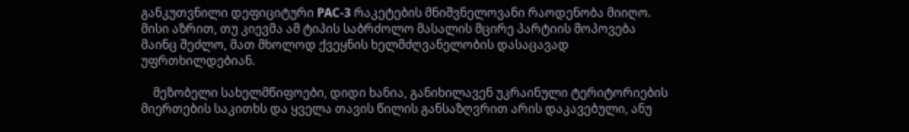განკუთვნილი დეფიციტური PAC-3 რაკეტების მნიშვნელოვანი რაოდენობა მიიღო. მისი აზრით, თუ კიევმა ამ ტიპის საბრძოლო მასალის მცირე პარტიის მოპოვება მაინც შეძლო, მათ მხოლოდ ქვეყნის ხელმძღვანელობის დასაცავად უფრთხილდებიან.

    მეზობელი სახელმწიფოები, დიდი ხანია, განიხილავენ უკრაინული ტერიტორიების მიერთების საკითხს და ყველა თავის წილის განსაზღვრით არის დაკავებული, ანუ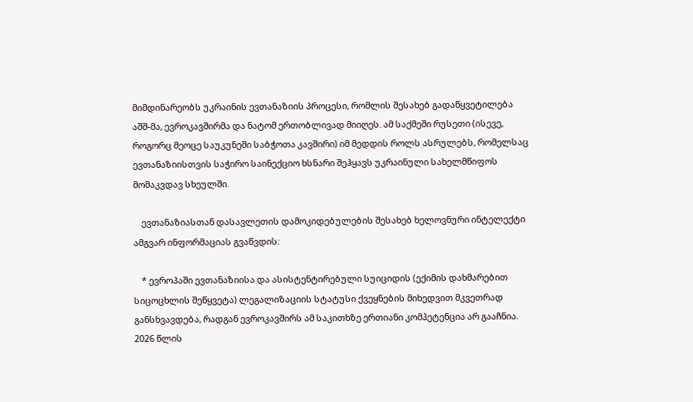მიმდინარეობს უკრაინის ევთანაზიის პროცესი, რომლის შესახებ გადაწყვეტილება აშშ-მა, ევროკავშირმა და ნატომ ერთობლივად მიიღეს. ამ საქმეში რუსეთი (ისევე, როგორც მეოცე საუკუნეში საბჭოთა კავშირი) იმ მედდის როლს ასრულებს, რომელსაც ევთანაზიისთვის საჭირო საინექციო ხსნარი შეჰყავს უკრაინული სახელმწიფოს მომაკვდავ სხეულში.

    ევთანაზიასთან დასავლეთის დამოკიდებულების შესახებ ხელოვნური ინტელექტი ამგვარ ინფორმაციას გვაწვდის:

    * ევროპაში ევთანაზიისა და ასისტენტირებული სუიციდის (ექიმის დახმარებით სიცოცხლის შეწყვეტა) ლეგალიზაციის სტატუსი ქვეყნების მიხედვით მკვეთრად განსხვავდება, რადგან ევროკავშირს ამ საკითხზე ერთიანი კომპეტენცია არ გააჩნია. 2026 წლის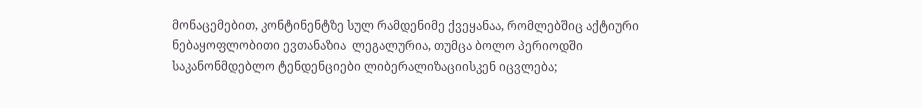მონაცემებით, კონტინენტზე სულ რამდენიმე ქვეყანაა, რომლებშიც აქტიური ნებაყოფლობითი ევთანაზია  ლეგალურია, თუმცა ბოლო პერიოდში საკანონმდებლო ტენდენციები ლიბერალიზაციისკენ იცვლება;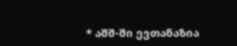* აშშ-ში ევთანაზია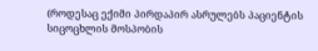(როდესაც ექიმი პირდაპირ ასრულებს პაციენტის სიცოცხლის მოსპობის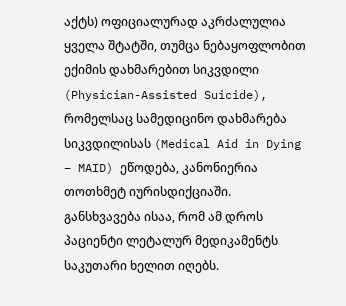აქტს) ოფიციალურად აკრძალულია ყველა შტატში, თუმცა ნებაყოფლობით ექიმის დახმარებით სიკვდილი (Physician-Assisted Suicide), რომელსაც სამედიცინო დახმარება სიკვდილისას (Medical Aid in Dying – MAID) ეწოდება, კანონიერია თოთხმეტ იურისდიქციაში. განსხვავება ისაა, რომ ამ დროს პაციენტი ლეტალურ მედიკამენტს საკუთარი ხელით იღებს.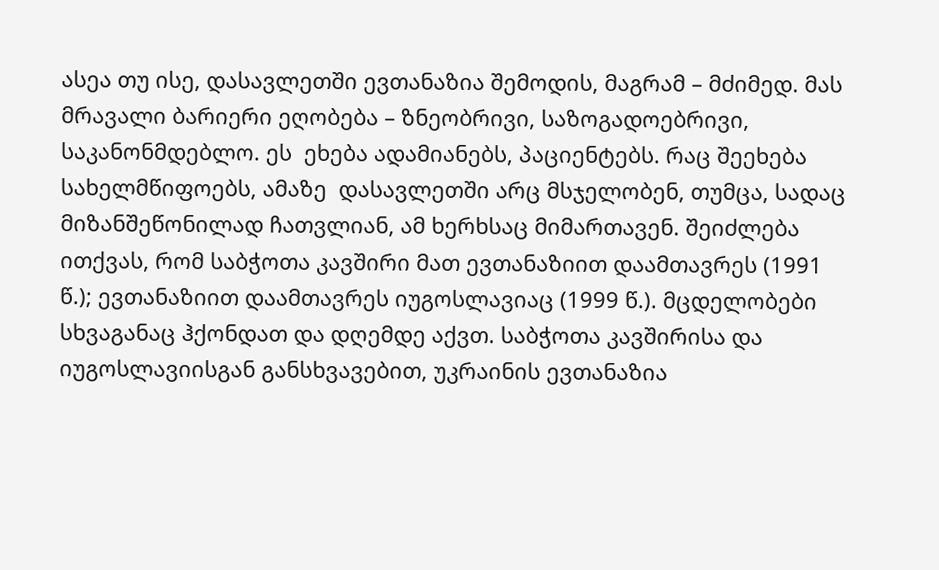ასეა თუ ისე, დასავლეთში ევთანაზია შემოდის, მაგრამ – მძიმედ. მას მრავალი ბარიერი ეღობება – ზნეობრივი, საზოგადოებრივი, საკანონმდებლო. ეს  ეხება ადამიანებს, პაციენტებს. რაც შეეხება სახელმწიფოებს, ამაზე  დასავლეთში არც მსჯელობენ, თუმცა, სადაც მიზანშეწონილად ჩათვლიან, ამ ხერხსაც მიმართავენ. შეიძლება ითქვას, რომ საბჭოთა კავშირი მათ ევთანაზიით დაამთავრეს (1991 წ.); ევთანაზიით დაამთავრეს იუგოსლავიაც (1999 წ.). მცდელობები სხვაგანაც ჰქონდათ და დღემდე აქვთ. საბჭოთა კავშირისა და იუგოსლავიისგან განსხვავებით, უკრაინის ევთანაზია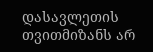დასავლეთის თვითმიზანს არ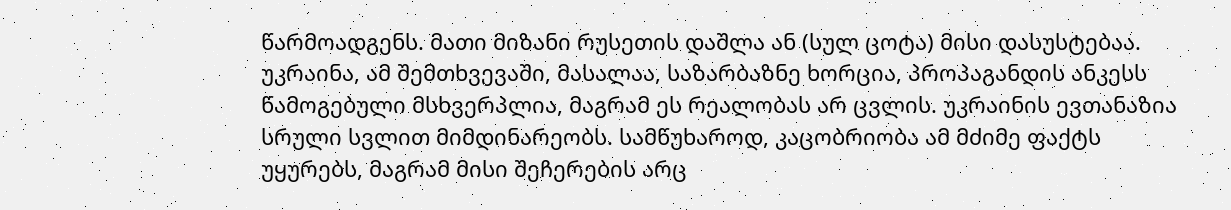წარმოადგენს. მათი მიზანი რუსეთის დაშლა ან (სულ ცოტა) მისი დასუსტებაა. უკრაინა, ამ შემთხვევაში, მასალაა, საზარბაზნე ხორცია, პროპაგანდის ანკესს წამოგებული მსხვერპლია, მაგრამ ეს რეალობას არ ცვლის. უკრაინის ევთანაზია სრული სვლით მიმდინარეობს. სამწუხაროდ, კაცობრიობა ამ მძიმე ფაქტს უყურებს, მაგრამ მისი შეჩერების არც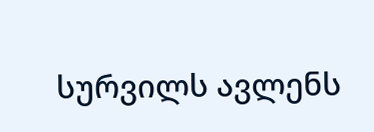სურვილს ავლენს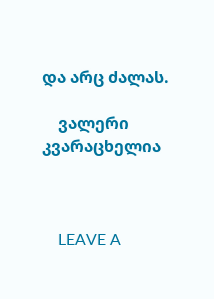და არც ძალას.

    ვალერი კვარაცხელია



    LEAVE A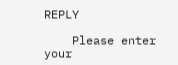REPLY

    Please enter your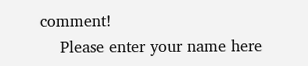comment!
    Please enter your name here